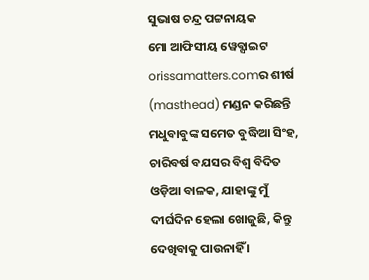ସୁଭାଷ ଚନ୍ଦ୍ର ପଟ୍ଟନାୟକ
ମୋ ଆଫିସୀୟ ୱେବ୍ସାଇଟ orissamatters.comର ଶୀର୍ଷ (masthead) ମଣ୍ଡନ କରିଛନ୍ତି ମଧୁବାବୁଙ୍କ ସମେତ ବୁଦ୍ଧିଆ ସିଂହ, ଚାରିବର୍ଷ ବଯସର ବିଶ୍ଵ ବିଦିତ ଓଡ଼ିଆ ବାଳକ, ଯାହାଙ୍କୁ ମୁଁ ଦୀର୍ଘଦିନ ହେଲା ଖୋଜୁଛି, କିନ୍ତୁ ଦେଖିବାକୁ ପାଉନାହିଁ ।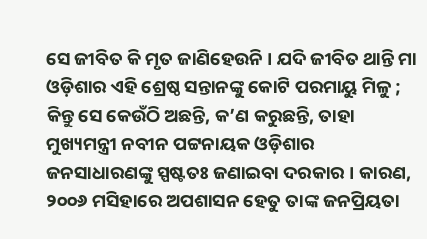ସେ ଜୀବିତ କି ମୃତ ଜାଣିହେଉନି । ଯଦି ଜୀବିତ ଥାନ୍ତି ମା ଓଡ଼ିଶାର ଏହି ଶ୍ରେଷ୍ଠ ସନ୍ତାନଙ୍କୁ କୋଟି ପରମାୟୁ ମିଳୁ ; କିନ୍ତୁ ସେ କେଉଁଠି ଅଛନ୍ତି, କ’ଣ କରୁଛନ୍ତି, ତାହା ମୁଖ୍ୟମନ୍ତ୍ରୀ ନବୀନ ପଟ୍ଟନାୟକ ଓଡ଼ିଶାର ଜନସାଧାରଣଙ୍କୁ ସ୍ପଷ୍ଟତଃ ଜଣାଇବା ଦରକାର । କାରଣ, ୨୦୦୬ ମସିହାରେ ଅପଶାସନ ହେତୁ ତାଙ୍କ ଜନପ୍ରିୟତା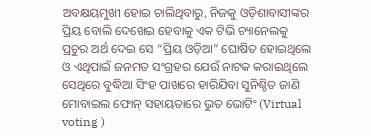ଅବକ୍ଷୟମୁଖୀ ହୋଇ ଚାଲିଥିବାରୁ, ନିଜକୁ ଓଡ଼ିଶାବାସୀଙ୍କର ପ୍ରିୟ ବୋଲି ଦେଖେଇ ହେବାକୁ ଏକ ଟିଭି ଚ୍ୟାନେଲକୁ ପ୍ରଚୁର ଅର୍ଥ ଦେଇ ସେ “ପ୍ରିୟ ଓଡ଼ିଆ” ଘୋଷିତ ହୋଇଥିଲେ ଓ ଏଥିପାଇଁ ଜନମତ ସଂଗ୍ରହର ଯେଉଁ ନାଟକ କରାଇଥିଲେ ସେଥିରେ ବୁଦ୍ଧିଆ ସିଂହ ପାଖରେ ହାରିଯିବା ସୁନିଶ୍ଚିତ ଜାଣି ମୋବାଇଲ ଫୋନ୍ ସହାୟତାରେ ଭୁତ ଭୋଟିଂ (Virtual voting )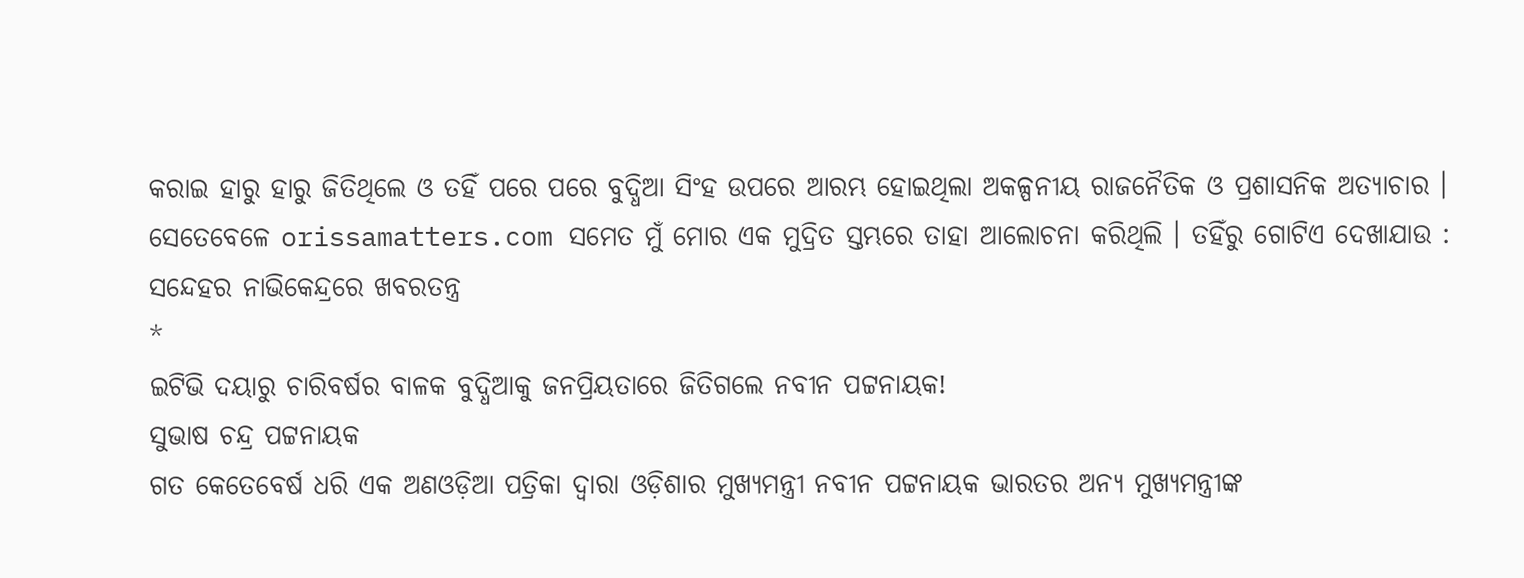କରାଇ ହାରୁ ହାରୁ ଜିତିଥିଲେ ଓ ତହିଁ ପରେ ପରେ ବୁଦ୍ଧିଆ ସିଂହ ଉପରେ ଆରମ୍ଭ ହୋଇଥିଲା ଅକଳ୍ପନୀୟ ରାଜନୈତିକ ଓ ପ୍ରଶାସନିକ ଅତ୍ୟାଚାର ।
ସେତେବେଳେ orissamatters.com ସମେତ ମୁଁ ମୋର ଏକ ମୁଦ୍ରିତ ସ୍ତମ୍ଭରେ ତାହା ଆଲୋଚନା କରିଥିଲି । ତହିଁରୁ ଗୋଟିଏ ଦେଖାଯାଉ :
ସନ୍ଦେହର ନାଭିକେନ୍ଦ୍ରରେ ଖବରତନ୍ତ୍ର
*
ଇଟିଭି ଦୟାରୁ ଚାରିବର୍ଷର ବାଳକ ବୁଦ୍ଧିଆକୁ ଜନପ୍ରିୟତାରେ ଜିତିଗଲେ ନବୀନ ପଟ୍ଟନାୟକ!
ସୁଭାଷ ଚନ୍ଦ୍ର ପଟ୍ଟନାୟକ
ଗତ କେତେବେର୍ଷ ଧରି ଏକ ଅଣଓଡ଼ିଆ ପତ୍ରିକା ଦ୍ଵାରା ଓଡ଼ିଶାର ମୁଖ୍ୟମନ୍ତ୍ରୀ ନବୀନ ପଟ୍ଟନାୟକ ଭାରତର ଅନ୍ୟ ମୁଖ୍ୟମନ୍ତ୍ରୀଙ୍କ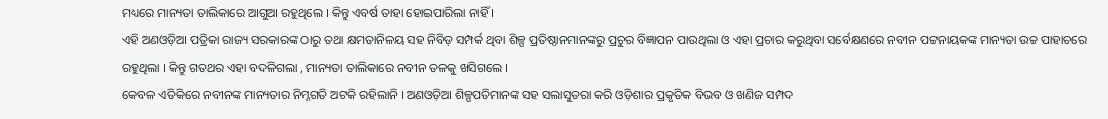ମଧ୍ୟରେ ମାନ୍ୟତା ତାଲିକାରେ ଆଗୁଆ ରହୁଥିଲେ । କିନ୍ତୁ ଏବର୍ଷ ତାହା ହୋଇପାରିଲା ନାହିଁ ।
ଏହି ଅଣଓଡ଼ିଆ ପତ୍ରିକା ରାଜ୍ୟ ସରକାରଙ୍କ ଠାରୁ ତଥା କ୍ଷମତାନିଳୟ ସହ ନିବିଡ଼ ସମ୍ପର୍କ ଥିବା ଶିଳ୍ପ ପ୍ରତିଷ୍ଠାନମାନଙ୍କରୁ ପ୍ରଚୁର ବିଜ୍ଞାପନ ପାଉଥିଲା ଓ ଏହା ପ୍ରଚାର କରୁଥିବା ସର୍ବେକ୍ଷଣରେ ନବୀନ ପଟ୍ଟନାୟକଙ୍କ ମାନ୍ୟତା ଉଚ୍ଚ ପାହାଚରେ ରହୁଥିଲା । କିନ୍ତୁ ଗତଥର ଏହା ବଦଳିଗଲା , ମାନ୍ୟତା ତାଲିକାରେ ନବୀନ ତଳକୁ ଖସିଗଲେ ।
କେବଳ ଏତିକିରେ ନବୀନଙ୍କ ମାନ୍ୟତାର ନିମ୍ନଗତି ଅଟକି ରହିଲାନି । ଅଣଓଡ଼ିଆ ଶିଳ୍ପପତିମାନଙ୍କ ସହ ସଲାସୁତରା କରି ଓଡ଼ିଶାର ପ୍ରକୃତିକ ବିଭବ ଓ ଖଣିଜ ସମ୍ପଦ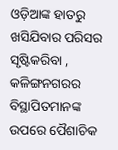ଓଡ଼ିଆଙ୍କ ହାତରୁ ଖସିଯିବାର ପରିସର ସୃଷ୍ଟିକରିବା , କଳିଙ୍ଗନଗରର ବିସ୍ଥାପିତମାନଙ୍କ ଉପରେ ପୈଶାଚିକ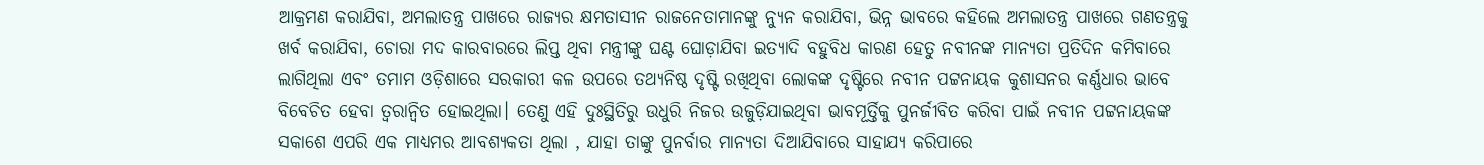ଆକ୍ରମଣ କରାଯିବା, ଅମଲାତନ୍ତ୍ର ପାଖରେ ରାଜ୍ୟର କ୍ଷମତାସୀନ ରାଜନେତାମାନଙ୍କୁ ନ୍ୟୁନ କରାଯିବା, ଭିନ୍ନ ଭାବରେ କହିଲେ ଅମଲାତନ୍ତ୍ର ପାଖରେ ଗଣତନ୍ତ୍ରକୁ ଖର୍ବ କରାଯିବା, ଚୋରା ମଦ କାରବାରରେ ଲିପ୍ତ ଥିବା ମନ୍ତ୍ରୀଙ୍କୁ ଘଣ୍ଟ ଘୋଡ଼ାଯିବା ଇତ୍ୟାଦି ବହୁବିଧ କାରଣ ହେତୁ ନବୀନଙ୍କ ମାନ୍ୟତା ପ୍ରତିଦିନ କମିବାରେ ଲାଗିଥିଲା ଏବଂ ତମାମ ଓଡ଼ିଶାରେ ସରକାରୀ କଳ ଉପରେ ତଥ୍ୟନିଷ୍ଠ ଦୃଷ୍ଟି ରଖିଥିବା ଲୋକଙ୍କ ଦୃଷ୍ଟିରେ ନବୀନ ପଟ୍ଟନାୟକ କୁଶାସନର କର୍ଣ୍ଣଧାର ଭାବେ ବିବେଚିତ ହେବା ତ୍ୱରାନ୍ୱିତ ହୋଇଥିଲା। ତେଣୁ ଏହି ଦୁଃସ୍ଥିତିରୁ ଉଧୁରି ନିଜର ଉଜୁଡ଼ିଯାଇଥିବା ଭାବମୂର୍ତ୍ତିକୁ ପୁନର୍ଜୀବିତ କରିବା ପାଇଁ ନବୀନ ପଟ୍ଟନାୟକଙ୍କ ସକାଶେ ଏପରି ଏକ ମାଧ୍ୟମର ଆବଶ୍ୟକତା ଥିଲା , ଯାହା ତାଙ୍କୁ ପୁନର୍ବାର ମାନ୍ୟତା ଦିଆଯିବାରେ ସାହାଯ୍ୟ କରିପାରେ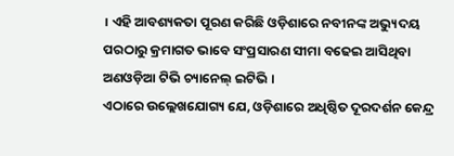। ଏହି ଆବଶ୍ୟକତା ପୂରଣ କରିଛି ଓଡ଼ିଶାରେ ନବୀନଙ୍କ ଅଭ୍ୟୁଦୟ ପରଠାରୁ କ୍ରମାଗତ ଭାବେ ସଂପ୍ରସାରଣ ସୀମା ବଢେଇ ଆସିଥିବା ଅଣଓଡ଼ିଆ ଟିଭି ଚ୍ୟାନେଲ୍ ଇଟିଭି ।
ଏଠାରେ ଉଲ୍ଲେଖଯୋଗ୍ୟ ଯେ, ଓଡ଼ିଶାରେ ଅଧିଷ୍ଠିତ ଦୂରଦର୍ଶନ କେନ୍ଦ୍ର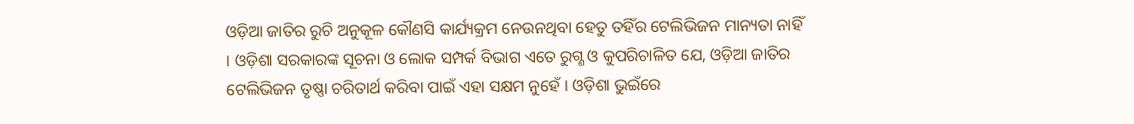ଓଡ଼ିଆ ଜାତିର ରୁଚି ଅନୁକୂଳ କୌଣସି କାର୍ଯ୍ୟକ୍ରମ ନେଉନଥିବା ହେତୁ ତହିଁର ଟେଲିଭିଜନ ମାନ୍ୟତା ନାହିଁ । ଓଡ଼ିଶା ସରକାରଙ୍କ ସୂଚନା ଓ ଲୋକ ସମ୍ପର୍କ ବିଭାଗ ଏତେ ରୁଗ୍ଣ ଓ କୁପରିଚାଳିତ ଯେ, ଓଡ଼ିଆ ଜାତିର ଟେଲିଭିଜନ ତୃଷ୍ଣା ଚରିତାର୍ଥ କରିବା ପାଇଁ ଏହା ସକ୍ଷମ ନୁହେଁ । ଓଡ଼ିଶା ଭୁଇଁରେ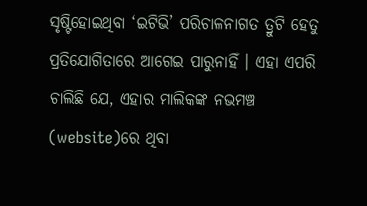ସୃଷ୍ଟିହୋଇଥିବା ‘ଇଟିଭି’ ପରିଚାଳନାଗତ ତ୍ରୁଟି ହେତୁ ପ୍ରତିଯୋଗିତାରେ ଆଗେଇ ପାରୁନାହିଁ । ଏହା ଏପରି ଚାଲିଛି ଯେ, ଏହାର ମାଲିକଙ୍କ ନଭମଞ୍ଚ (website)ରେ ଥିବା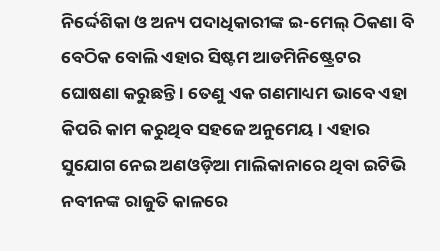ନିର୍ଦ୍ଦେଶିକା ଓ ଅନ୍ୟ ପଦାଧିକାରୀଙ୍କ ଇ-ମେଲ୍ ଠିକଣା ବି ବେଠିକ ବୋଲି ଏହାର ସିଷ୍ଟମ ଆଡମିନିଷ୍ଟ୍ରେଟର ଘୋଷଣା କରୁଛନ୍ତି । ତେଣୁ ଏକ ଗଣମାଧ୍ୟମ ଭାବେ ଏହା କିପରି କାମ କରୁଥିବ ସହଜେ ଅନୁମେୟ । ଏହାର ସୁଯୋଗ ନେଇ ଅଣଓଡ଼ିଆ ମାଲିକାନାରେ ଥିବା ଇଟିଭି ନବୀନଙ୍କ ରାଜୁତି କାଳରେ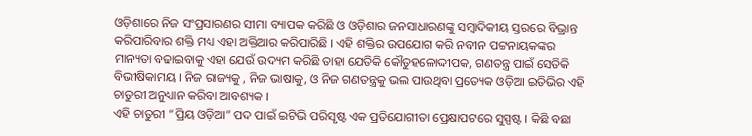ଓଡ଼ିଶାରେ ନିଜ ସଂପ୍ରସାରଣର ସୀମା ବ୍ୟାପକ କରିଛି ଓ ଓଡ଼ିଶାର ଜନସାଧାରଣଙ୍କୁ ସମ୍ବାଦିକୀୟ ସ୍ତରରେ ବିଭ୍ରାନ୍ତ କରିପାରିବାର ଶକ୍ତି ମଧ୍ୟ ଏହା ଅକ୍ତିଆର କରିପାରିଛି । ଏହି ଶକ୍ତିର ଉପଯୋଗ କରି ନବୀନ ପଟ୍ଟନାୟକଙ୍କର ମାନ୍ୟତା ବଢାଇବାକୁ ଏହା ଯେଉଁ ଉଦ୍ୟମ କରିଛି ତାହା ଯେତିକି କୌତୁହଳୋଦ୍ଦୀପକ, ଗଣତନ୍ତ୍ର ପାଇଁ ସେତିକି ବିଭୀଷିକାମୟ । ନିଜ ରାଜ୍ୟକୁ , ନିଜ ଭାଷାକୁ, ଓ ନିଜ ଗଣତନ୍ତ୍ରକୁ ଭଲ ପାଉଥିବା ପ୍ରତ୍ୟେକ ଓଡ଼ିଆ ଇତିଭିର ଏହି ଚାତୁରୀ ଅନୁଧ୍ୟାନ କରିବା ଆବଶ୍ୟକ ।
ଏହି ଚାତୁରୀ “ପ୍ରିୟ ଓଡ଼ିଆ” ପଦ ପାଇଁ ଇଟିଭି ପରିସୃଷ୍ଟ ଏକ ପ୍ରତିଯୋଗୀତା ପ୍ରେକ୍ଷାପଟରେ ସୁସ୍ପଷ୍ଟ । କିଛି ବଛା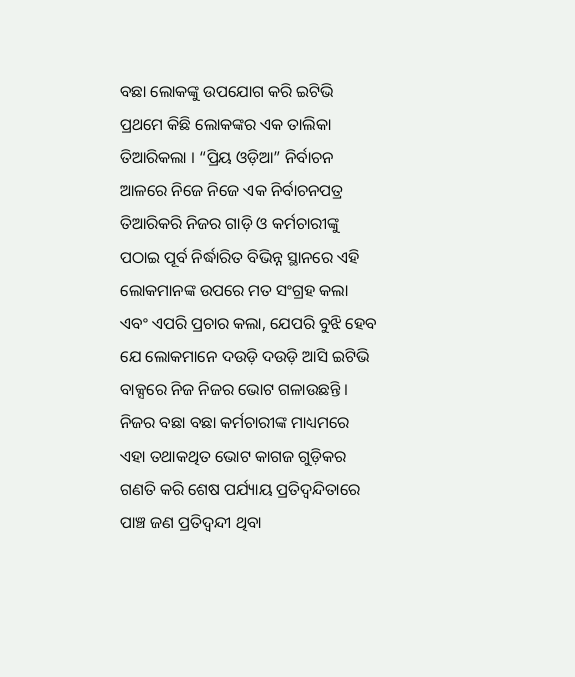ବଛା ଲୋକଙ୍କୁ ଉପଯୋଗ କରି ଇଟିଭି ପ୍ରଥମେ କିଛି ଲୋକଙ୍କର ଏକ ତାଲିକା ତିଆରିକଲା । “ପ୍ରିୟ ଓଡ଼ିଆ” ନିର୍ବାଚନ ଆଳରେ ନିଜେ ନିଜେ ଏକ ନିର୍ବାଚନପତ୍ର ତିଆରିକରି ନିଜର ଗାଡ଼ି ଓ କର୍ମଚାରୀଙ୍କୁ ପଠାଇ ପୂର୍ବ ନିର୍ଦ୍ଧାରିତ ବିଭିନ୍ନ ସ୍ଥାନରେ ଏହି ଲୋକମାନଙ୍କ ଉପରେ ମତ ସଂଗ୍ରହ କଲା ଏବଂ ଏପରି ପ୍ରଚାର କଲା, ଯେପରି ବୁଝି ହେବ ଯେ ଲୋକମାନେ ଦଉଡ଼ି ଦଉଡ଼ି ଆସି ଇଟିଭି ବାକ୍ସରେ ନିଜ ନିଜର ଭୋଟ ଗଳାଉଛନ୍ତି । ନିଜର ବଛା ବଛା କର୍ମଚାରୀଙ୍କ ମାଧ୍ୟମରେ ଏହା ତଥାକଥିତ ଭୋଟ କାଗଜ ଗୁଡ଼ିକର ଗଣତି କରି ଶେଷ ପର୍ଯ୍ୟାୟ ପ୍ରତିଦ୍ଵନ୍ଦିତାରେ ପାଞ୍ଚ ଜଣ ପ୍ରତିଦ୍ଵନ୍ଦୀ ଥିବା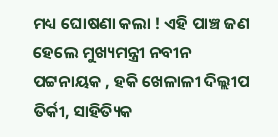ମଧ୍ୟ ଘୋଷଣା କଲା ! ଏହି ପାଞ୍ଚ ଜଣ ହେଲେ ମୁଖ୍ୟମନ୍ତ୍ରୀ ନବୀନ ପଟ୍ଟନାୟକ , ହକି ଖେଳାଳୀ ଦିଲ୍ଲୀପ ତିର୍କୀ, ସାହିତ୍ୟିକ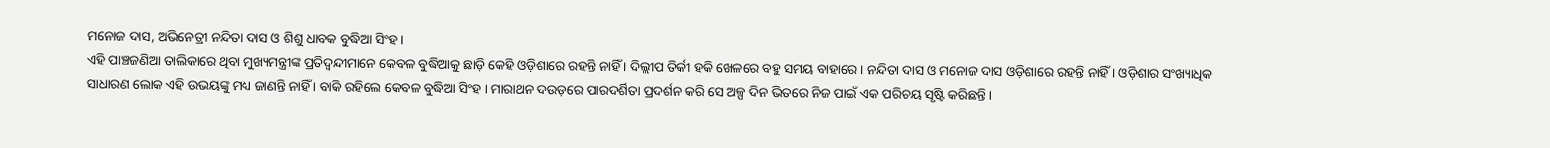ମନୋଜ ଦାସ, ଅଭିନେତ୍ରୀ ନନ୍ଦିତା ଦାସ ଓ ଶିଶୁ ଧାବକ ବୁଦ୍ଧିଆ ସିଂହ ।
ଏହି ପାଞ୍ଚଜଣିଆ ତାଲିକାରେ ଥିବା ମୁଖ୍ୟମନ୍ତ୍ରୀଙ୍କ ପ୍ରତିଦ୍ଵନ୍ଦୀମାନେ କେବଳ ବୁଦ୍ଧିଆକୁ ଛାଡ଼ି କେହି ଓଡ଼ିଶାରେ ରହନ୍ତି ନାହିଁ । ଦିଲ୍ଲୀପ ତିର୍କୀ ହକି ଖେଳରେ ବହୁ ସମୟ ବାହାରେ । ନନ୍ଦିତା ଦାସ ଓ ମନୋଜ ଦାସ ଓଡ଼ିଶାରେ ରହନ୍ତି ନାହିଁ । ଓଡ଼ିଶାର ସଂଖ୍ୟାଧିକ ସାଧାରଣ ଲୋକ ଏହି ଉଭୟଙ୍କୁ ମଧ୍ୟ ଜାଣନ୍ତି ନାହିଁ । ବାକି ରହିଲେ କେବଳ ବୁଦ୍ଧିଆ ସିଂହ । ମାରାଥନ ଦଉଡ଼ରେ ପାରଦର୍ଶିତା ପ୍ରଦର୍ଶନ କରି ସେ ଅଳ୍ପ ଦିନ ଭିତରେ ନିଜ ପାଇଁ ଏକ ପରିଚୟ ସୃଷ୍ଟି କରିଛନ୍ତି ।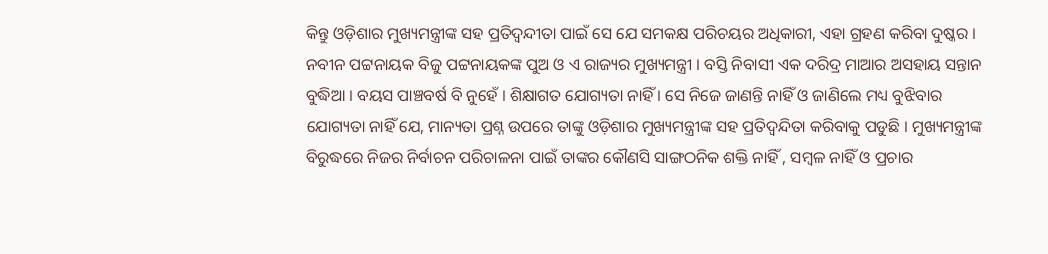କିନ୍ତୁ ଓଡ଼ିଶାର ମୁଖ୍ୟମନ୍ତ୍ରୀଙ୍କ ସହ ପ୍ରତିଦ୍ୱନ୍ଦୀତା ପାଇଁ ସେ ଯେ ସମକକ୍ଷ ପରିଚୟର ଅଧିକାରୀ, ଏହା ଗ୍ରହଣ କରିବା ଦୁଷ୍କର ।
ନବୀନ ପଟ୍ଟନାୟକ ବିଜୁ ପଟ୍ଟନାୟକଙ୍କ ପୁଅ ଓ ଏ ରାଜ୍ୟର ମୁଖ୍ୟମନ୍ତ୍ରୀ । ବସ୍ତି ନିବାସୀ ଏକ ଦରିଦ୍ର ମାଆର ଅସହାୟ ସନ୍ତାନ ବୁଦ୍ଧିଆ । ବୟସ ପାଞ୍ଚବର୍ଷ ବି ନୁହେଁ । ଶିକ୍ଷାଗତ ଯୋଗ୍ୟତା ନାହିଁ । ସେ ନିଜେ ଜାଣନ୍ତି ନାହିଁ ଓ ଜାଣିଲେ ମଧ୍ୟ ବୁଝିବାର ଯୋଗ୍ୟତା ନାହିଁ ଯେ, ମାନ୍ୟତା ପ୍ରଶ୍ନ ଉପରେ ତାଙ୍କୁ ଓଡ଼ିଶାର ମୁଖ୍ୟମନ୍ତ୍ରୀଙ୍କ ସହ ପ୍ରତିଦ୍ୱନ୍ଦିତା କରିବାକୁ ପଡୁଛି । ମୁଖ୍ୟମନ୍ତ୍ରୀଙ୍କ ବିରୁଦ୍ଧରେ ନିଜର ନିର୍ବାଚନ ପରିଚାଳନା ପାଇଁ ତାଙ୍କର କୌଣସି ସାଙ୍ଗଠନିକ ଶକ୍ତି ନାହିଁ , ସମ୍ବଳ ନାହିଁ ଓ ପ୍ରଚାର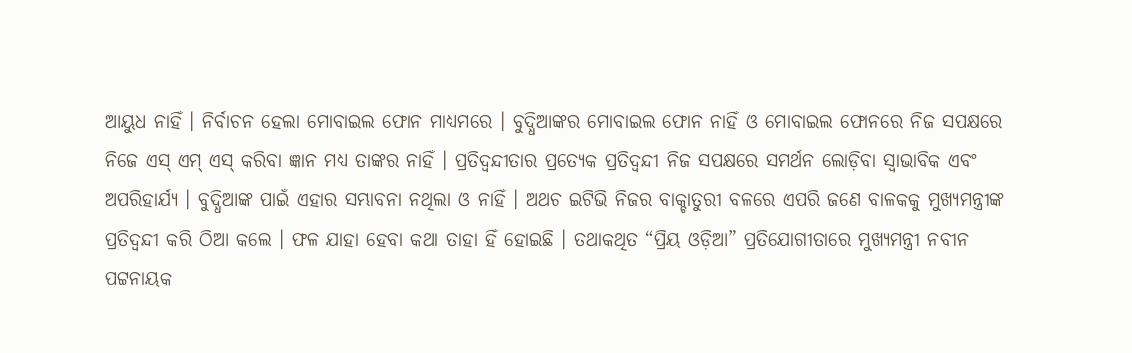ଆୟୁଧ ନାହିଁ । ନିର୍ବାଚନ ହେଲା ମୋବାଇଲ ଫୋନ ମାଧ୍ୟମରେ । ବୁଦ୍ଧିଆଙ୍କର ମୋବାଇଲ ଫୋନ ନାହିଁ ଓ ମୋବାଇଲ ଫୋନରେ ନିଜ ସପକ୍ଷରେ ନିଜେ ଏସ୍ ଏମ୍ ଏସ୍ କରିବା ଜ୍ଞାନ ମଧ୍ୟ ତାଙ୍କର ନାହିଁ । ପ୍ରତିଦ୍ଵନ୍ଦୀତାର ପ୍ରତ୍ୟେକ ପ୍ରତିଦ୍ଵନ୍ଦୀ ନିଜ ସପକ୍ଷରେ ସମର୍ଥନ ଲୋଡ଼ିବା ସ୍ୱାଭାବିକ ଏବଂ ଅପରିହାର୍ଯ୍ୟ । ବୁଦ୍ଧିଆଙ୍କ ପାଇଁ ଏହାର ସମ୍ଭାବନା ନଥିଲା ଓ ନାହିଁ । ଅଥଚ ଇଟିଭି ନିଜର ବାକ୍ଚାତୁରୀ ବଳରେ ଏପରି ଜଣେ ବାଳକକୁ ମୁଖ୍ୟମନ୍ତ୍ରୀଙ୍କ ପ୍ରତିଦ୍ଵନ୍ଦୀ କରି ଠିଆ କଲେ । ଫଳ ଯାହା ହେବା କଥା ତାହା ହିଁ ହୋଇଛି । ତଥାକଥିତ “ପ୍ରିୟ ଓଡ଼ିଆ” ପ୍ରତିଯୋଗୀତାରେ ମୁଖ୍ୟମନ୍ତ୍ରୀ ନବୀନ ପଟ୍ଟନାୟକ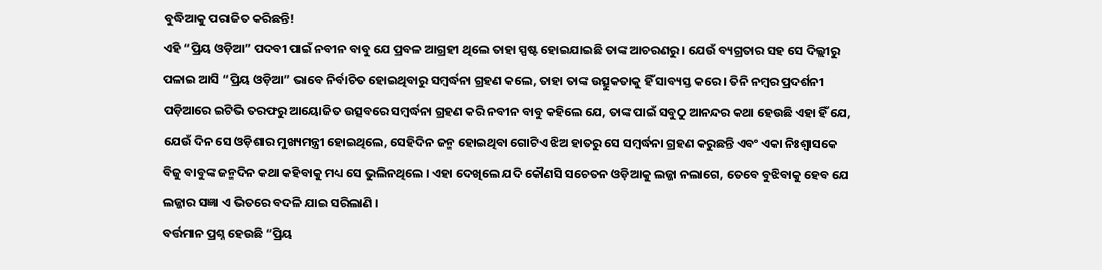ବୁଦ୍ଧିଆକୁ ପରାଜିତ କରିଛନ୍ତି!
ଏହି “ପ୍ରିୟ ଓଡ଼ିଆ” ପଦବୀ ପାଇଁ ନବୀନ ବାବୁ ଯେ ପ୍ରବଳ ଆଗ୍ରହୀ ଥିଲେ ତାହା ସ୍ପଷ୍ଟ ହୋଇଯାଇଛି ତାଙ୍କ ଆଚରଣରୁ । ଯେଉଁ ବ୍ୟଗ୍ରତାର ସହ ସେ ଦିଲ୍ଲୀରୁ ପଳାଇ ଆସି “ପ୍ରିୟ ଓଡ଼ିଆ” ଭାବେ ନିର୍ବାଚିତ ହୋଇଥିବାରୁ ସମ୍ବର୍ଦ୍ଧନା ଗ୍ରହଣ କଲେ, ତାହା ତାଙ୍କ ଉତ୍ସୁକତାକୁ ହିଁ ସାବ୍ୟସ୍ତ କରେ । ତିନି ନମ୍ବର ପ୍ରଦର୍ଶନୀ ପଡ଼ିଆରେ ଇଟିଭି ତରଫରୁ ଆୟୋଜିତ ଉତ୍ସବରେ ସମ୍ବର୍ଦ୍ଧନା ଗ୍ରହଣ କରି ନବୀନ ବାବୁ କହିଲେ ଯେ, ତାଙ୍କ ପାଇଁ ସବୁଠୁ ଆନନ୍ଦର କଥା ହେଉଛି ଏହା ହିଁ ଯେ, ଯେଉଁ ଦିନ ସେ ଓଡ଼ିଶାର ମୁଖ୍ୟମନ୍ତ୍ରୀ ହୋଇଥିଲେ, ସେହିଦିନ ଜନ୍ମ ହୋଇଥିବା ଗୋଟିଏ ଝିଅ ହାତରୁ ସେ ସମ୍ବର୍ଦ୍ଧନା ଗ୍ରହଣ କରୁଛନ୍ତି ଏବଂ ଏକା ନିଃଶ୍ଵାସକେ ବିଜୁ ବାବୁଙ୍କ ଜନ୍ମଦିନ କଥା କହିବାକୁ ମଧ୍ୟ ସେ ଭୁଲିନଥିଲେ । ଏହା ଦେଖିଲେ ଯଦି କୌଣସି ସଚେତନ ଓଡ଼ିଆକୁ ଲଜ୍ଜା ନଲାଗେ, ତେବେ ବୁଝିବାକୁ ହେବ ଯେ ଲଜ୍ଜାର ସଜ୍ଞା ଏ ଭିତରେ ବଦଳି ଯାଇ ସରିଲାଣି ।
ବର୍ତ୍ତମାନ ପ୍ରଶ୍ନ ହେଉଛି “ପ୍ରିୟ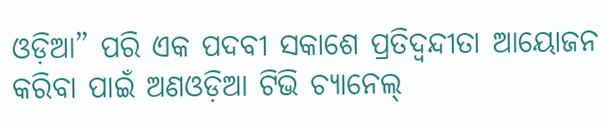ଓଡ଼ିଆ” ପରି ଏକ ପଦବୀ ସକାଶେ ପ୍ରତିଦ୍ୱନ୍ଦୀତା ଆୟୋଜନ କରିବା ପାଇଁ ଅଣଓଡ଼ିଆ ଟିଭି ଚ୍ୟାନେଲ୍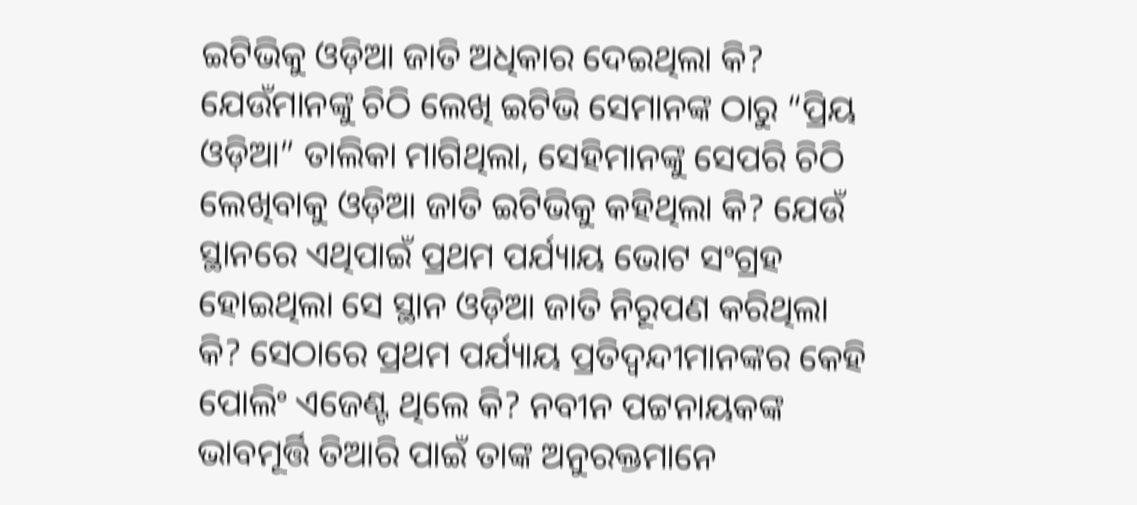ଇଟିଭିକୁ ଓଡ଼ିଆ ଜାତି ଅଧିକାର ଦେଇଥିଲା କି? ଯେଉଁମାନଙ୍କୁ ଚିଠି ଲେଖି ଇଟିଭି ସେମାନଙ୍କ ଠାରୁ “ପ୍ରିୟ ଓଡ଼ିଆ” ତାଲିକା ମାଗିଥିଲା, ସେହିମାନଙ୍କୁ ସେପରି ଚିଠି ଲେଖିବାକୁ ଓଡ଼ିଆ ଜାତି ଇଟିଭିକୁ କହିଥିଲା କି? ଯେଉଁ ସ୍ଥାନରେ ଏଥିପାଇଁ ପ୍ରଥମ ପର୍ଯ୍ୟାୟ ଭୋଟ ସଂଗ୍ରହ ହୋଇଥିଲା ସେ ସ୍ଥାନ ଓଡ଼ିଆ ଜାତି ନିରୂପଣ କରିଥିଲା କି? ସେଠାରେ ପ୍ରଥମ ପର୍ଯ୍ୟାୟ ପ୍ରତିଦ୍ଵନ୍ଦୀମାନଙ୍କର କେହି ପୋଲିଂ ଏଜେଣ୍ଟ ଥିଲେ କି? ନବୀନ ପଟ୍ଟନାୟକଙ୍କ ଭାବମୂର୍ତ୍ତି ତିଆରି ପାଇଁ ତାଙ୍କ ଅନୁରକ୍ତମାନେ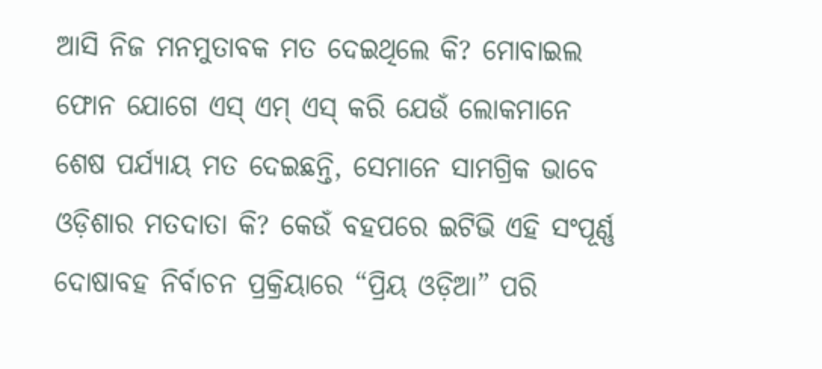ଆସି ନିଜ ମନମୁତାବକ ମତ ଦେଇଥିଲେ କି? ମୋବାଇଲ ଫୋନ ଯୋଗେ ଏସ୍ ଏମ୍ ଏସ୍ କରି ଯେଉଁ ଲୋକମାନେ ଶେଷ ପର୍ଯ୍ୟାୟ ମତ ଦେଇଛନ୍ତି, ସେମାନେ ସାମଗ୍ରିକ ଭାବେ ଓଡ଼ିଶାର ମତଦାତା କି? କେଉଁ ବହପରେ ଇଟିଭି ଏହି ସଂପୂର୍ଣ୍ଣ ଦୋଷାବହ ନିର୍ବାଚନ ପ୍ରକ୍ରିୟାରେ “ପ୍ରିୟ ଓଡ଼ିଆ” ପରି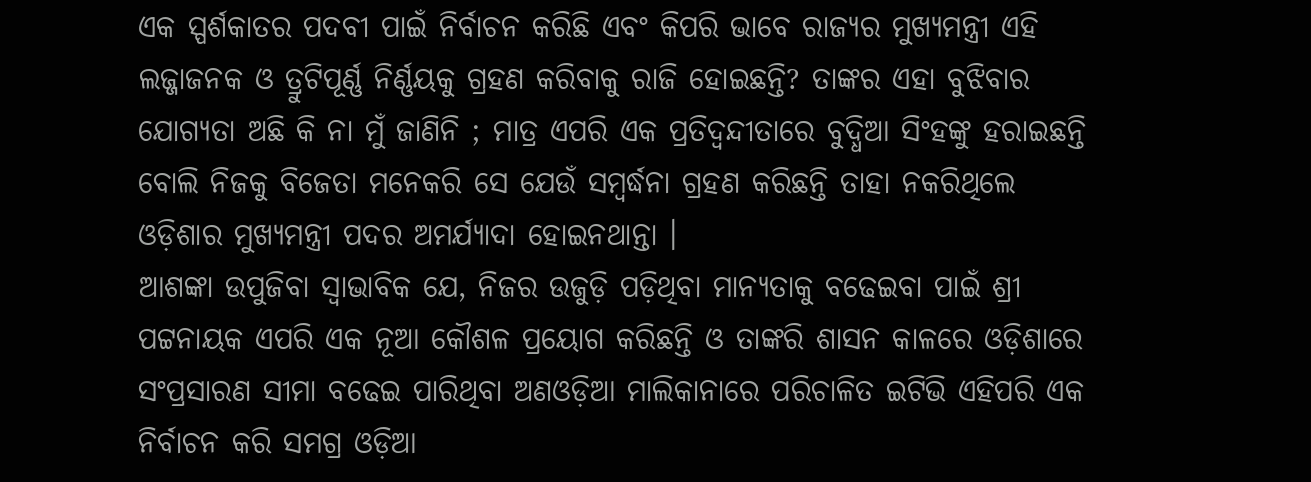ଏକ ସ୍ପର୍ଶକାତର ପଦବୀ ପାଇଁ ନିର୍ବାଚନ କରିଛି ଏବଂ କିପରି ଭାବେ ରାଜ୍ୟର ମୁଖ୍ୟମନ୍ତ୍ରୀ ଏହି ଲଜ୍ଜାଜନକ ଓ ତ୍ରୁଟିପୂର୍ଣ୍ଣ ନିର୍ଣ୍ଣୟକୁ ଗ୍ରହଣ କରିବାକୁ ରାଜି ହୋଇଛନ୍ତି? ତାଙ୍କର ଏହା ବୁଝିବାର ଯୋଗ୍ୟତା ଅଛି କି ନା ମୁଁ ଜାଣିନି ; ମାତ୍ର ଏପରି ଏକ ପ୍ରତିଦ୍ଵନ୍ଦୀତାରେ ବୁଦ୍ଧିଆ ସିଂହଙ୍କୁ ହରାଇଛନ୍ତି ବୋଲି ନିଜକୁ ବିଜେତା ମନେକରି ସେ ଯେଉଁ ସମ୍ବର୍ଦ୍ଧନା ଗ୍ରହଣ କରିଛନ୍ତି ତାହା ନକରିଥିଲେ ଓଡ଼ିଶାର ମୁଖ୍ୟମନ୍ତ୍ରୀ ପଦର ଅମର୍ଯ୍ୟାଦା ହୋଇନଥାନ୍ତା ।
ଆଶଙ୍କା ଉପୁଜିବା ସ୍ଵାଭାବିକ ଯେ, ନିଜର ଉଜୁଡ଼ି ପଡ଼ିଥିବା ମାନ୍ୟତାକୁ ବଢେଇବା ପାଇଁ ଶ୍ରୀ ପଟ୍ଟନାୟକ ଏପରି ଏକ ନୂଆ କୌଶଳ ପ୍ରୟୋଗ କରିଛନ୍ତି ଓ ତାଙ୍କରି ଶାସନ କାଳରେ ଓଡ଼ିଶାରେ ସଂପ୍ରସାରଣ ସୀମା ବଢେଇ ପାରିଥିବା ଅଣଓଡ଼ିଆ ମାଲିକାନାରେ ପରିଚାଳିତ ଇଟିଭି ଏହିପରି ଏକ ନିର୍ବାଚନ କରି ସମଗ୍ର ଓଡ଼ିଆ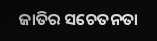ଜାତିର ସଚେତନତା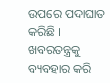ଉପରେ ପଦାଘାତ କରିଛି ।
ଖବରତନ୍ତ୍ରକୁ ବ୍ୟବହାର କରି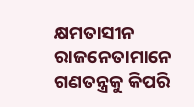କ୍ଷମତାସୀନ ରାଜନେତାମାନେ ଗଣତନ୍ତ୍ରକୁ କିପରି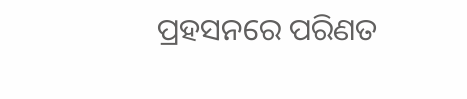ପ୍ରହସନରେ ପରିଣତ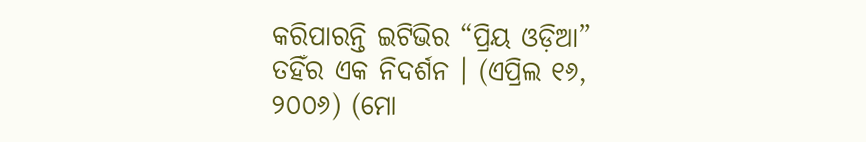କରିପାରନ୍ତି ଇଟିଭିର “ପ୍ରିୟ ଓଡ଼ିଆ” ତହିଁର ଏକ ନିଦର୍ଶନ । (ଏପ୍ରିଲ ୧୬, ୨୦୦୬) (ମୋ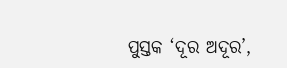ପୁସ୍ତକ ‘ଦୂର ଅଦୂର’,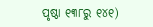ପୃଷ୍ଠା ୧୩୮ରୁ ୧୪୧)